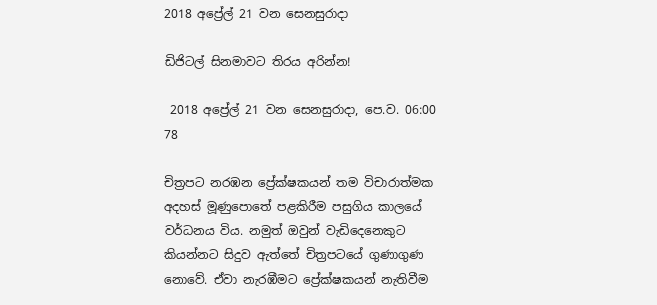2018 අප්‍රේල් 21 වන සෙනසුරාදා

ඩිජිටල් සිනමාවට තිරය අරින්න!

 2018 අප්‍රේල් 21 වන සෙනසුරාදා, පෙ.ව. 06:00 78

චිත්‍රපට නරඹන ප්‍රේක්ෂකයන් තම විචාරාත්මක අදහස් මූණුපොතේ පළකිරීම පසුගිය කාලයේ වර්ධනය විය. නමුත් ඔවුන් වැඩිදෙනෙකුට කියන්නට සිදුව ඇත්තේ චිත්‍රපටයේ ගුණාගුණ නොවේ. ඒවා නැරඹීමට ප්‍රේක්ෂකයන් නැතිවීම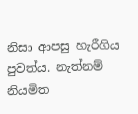නිසා ආපසු හැරීගිය පුවත්ය. නැත්නම් නියමිත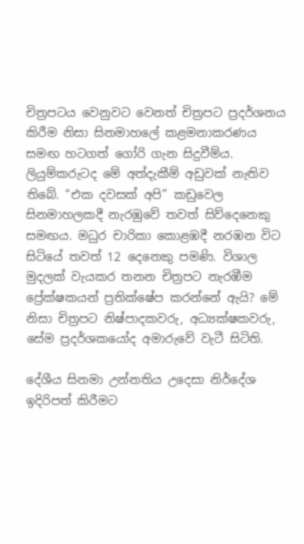චිත්‍රපටය වෙනුවට වෙනත් චිත්‍රපට ප්‍රදර්ශනය කිරීම නිසා සිනමාහලේ කළමනාකරණය සමඟ හටගත් ගෝරි ගැන සිදුවීම්ය. ලියුම්කරුටද මේ අත්දැකීම් අඩුවක් නැතිව තිබේ. “එක දවසක් අපි” කඩුවෙල සිනමාහලකදී නැරඹුවේ තවත් සිව්දෙනෙකු සමඟය. මධුර චාරිකා කොළඹදී නරඹන විට සිටියේ තවත් 12 දෙනෙකු පමණි. විශාල මුදලක් වැයකර තනන චිත්‍රපට නැරඹීම ප්‍රේක්ෂකයන් ප්‍රතික්ෂේප කරන්නේ ඇයි? මේ නිසා චිත්‍රපට නිෂ්පාදකවරු, අධ්‍යක්ෂකවරු, සේම ප්‍රදර්ශකයෝද අමාරුවේ වැටී සිටිති.

දේශීය සිනමා උන්නතිය උදෙසා නිර්දේශ ඉදිරිපත් කිරීමට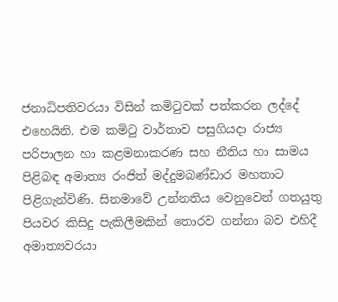ජනාධිපතිවරයා විසින් කමිටුවක් පත්කරන ලද්දේ එහෙයිනි. එම කමිටු වාර්තාව පසුගියදා රාජ්‍ය පරිපාලන හා කළමනාකරණ සහ නීතිය හා සාමය පිළිබඳ අමාත්‍ය රංජිත් මද්දුමබණ්ඩාර මහතාට පිළිගැන්විණි. සිනමාවේ උන්නතිය වෙනුවෙන් ගතයුතු පියවර කිසිදු පැකිලීමකින් තොරව ගන්නා බව එහිදී අමාත්‍යවරයා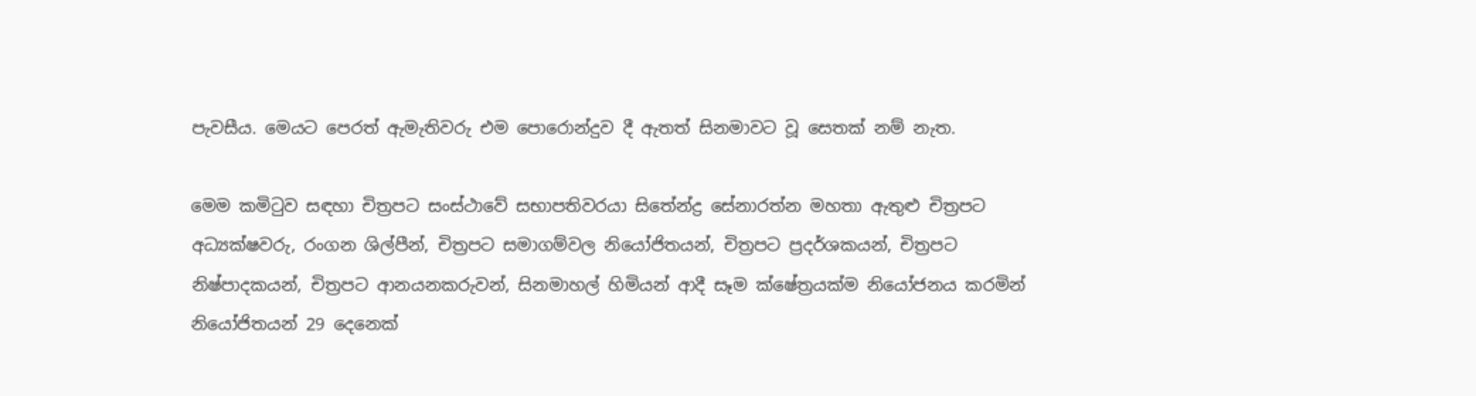පැවසීය. මෙයට පෙරත් ඇමැතිවරු එම පොරොන්දුව දී ඇතත් සිනමාවට වූ සෙතක් නම් නැත.

මෙම කමිටුව සඳහා චිත්‍රපට සංස්ථාවේ සභාපතිවරයා සිතේන්ද්‍ර සේනාරත්න මහතා ඇතුළු චිත්‍රපට අධ්‍යක්ෂවරු, රංගන ශිල්පීන්, චිත්‍රපට සමාගම්වල නියෝජිතයන්, චිත්‍රපට ප්‍රදර්ශකයන්, චිත්‍රපට නිෂ්පාදකයන්, චිත්‍රපට ආනයනකරුවන්, සිනමාහල් හිමියන් ආදී සෑම ක්ෂේත්‍රයක්ම නියෝජනය කරමින් නියෝජිතයන් 29 දෙනෙක්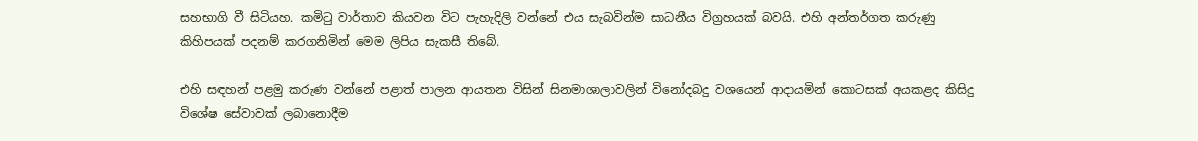සහභාගි වී සිටියහ. කමිටු වාර්තාව කියවන විට පැහැදිලි වන්නේ එය සැබවින්ම සාධනීය විග්‍රහයක් බවයි. එහි අන්තර්ගත කරුණු කිහිපයක් පදනම් කරගනිමින් මෙම ලිපිය සැකසී තිබේ.

එහි සඳහන් පළමු කරුණ වන්නේ පළාත් පාලන ආයතන විසින් සිනමාශාලාවලින් විනෝදබදු වශයෙන් ආදායමින් කොටසක් අයකළද කිසිදු විශේෂ සේවාවක් ලබානොදීම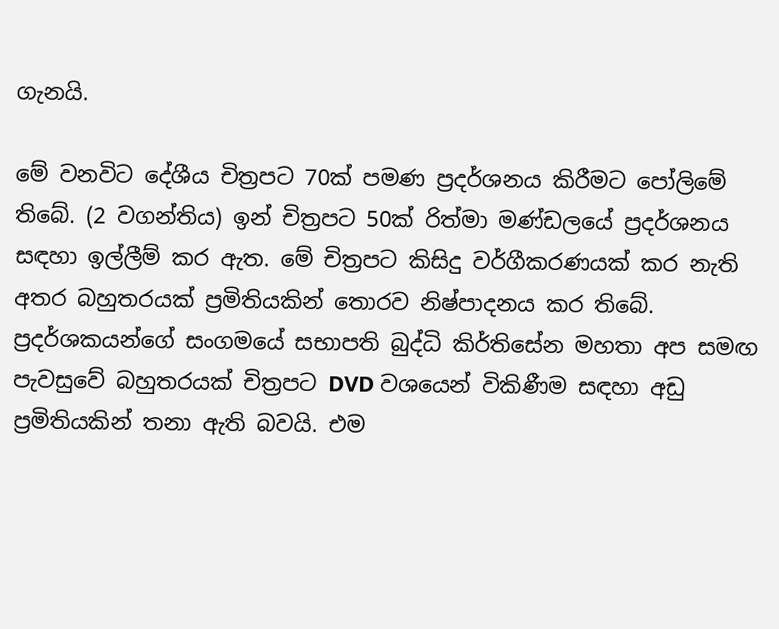ගැනයි.

මේ වනවිට දේශීය චිත්‍රපට 70ක් පමණ ප්‍රදර්ශනය කිරීමට පෝලිමේ තිබේ. (2 වගන්තිය) ඉන් චිත්‍රපට 50ක් රිත්මා මණ්ඩලයේ ප්‍රදර්ශනය සඳහා ඉල්ලීම් කර ඇත. මේ චිත්‍රපට කිසිදු වර්ගීකරණයක් කර නැති අතර බහුතරයක් ප්‍රමිතියකින් තොරව නිෂ්පාදනය කර තිබේ. ප්‍රදර්ශකයන්ගේ සංගමයේ සභාපති බුද්ධි කිර්තිසේන මහතා අප සමඟ පැවසුවේ බහුතරයක් චිත්‍රපට DVD වශයෙන් විකිණීම සඳහා අඩු ප්‍රමිතියකින් තනා ඇති බවයි. එම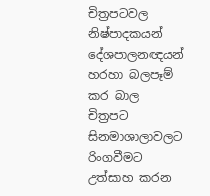චිත්‍රපටවල නිෂ්පාදකයන් දේශපාලනඥයන් හරහා බලපෑම් කර බාල චිත්‍රපට සිනමාශාලාවලට රිංගවීමට උත්සාහ කරන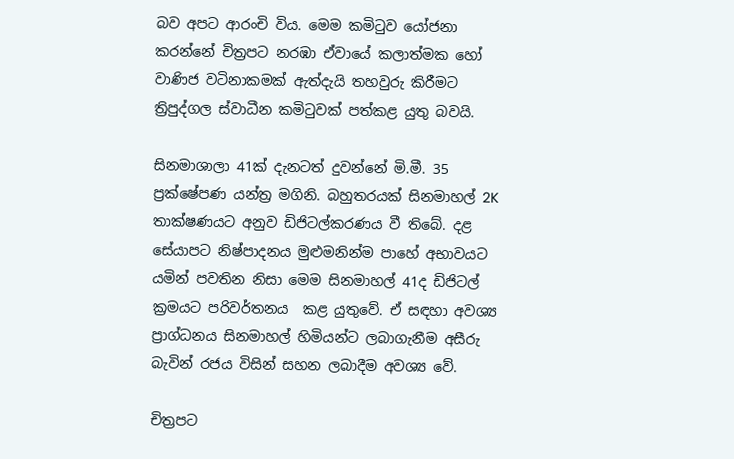බව අපට ආරංචි විය. මෙම කමිටුව යෝජනා කරන්නේ චිත්‍රපට නරඹා ඒවායේ කලාත්මක හෝ වාණිජ වටිනාකමක් ඇත්දැයි තහවුරු කිරීමට ත්‍රිපුද්ගල ස්වාධීන කමිටුවක් පත්කළ යුතු බවයි.

සිනමාශාලා 41ක් දැනටත් දුවන්නේ මි.මී. 35 ප්‍රක්ෂේපණ යන්ත්‍ර මගිනි. බහුතරයක් සිනමාහල් 2K තාක්ෂණයට අනුව ඩිජිටල්කරණය වී තිබේ. දළ සේයාපට නිෂ්පාදනය මුළුමනින්ම පාහේ අභාවයට යමින් පවතින නිසා මෙම සිනමාහල් 41ද ඩිජිටල් ක්‍රමයට පරිවර්තනය  කළ යුතුවේ. ඒ සඳහා අවශ්‍ය ප්‍රාග්ධනය සිනමාහල් හිමියන්ට ලබාගැනීම අසීරු බැවින් රජය විසින් සහන ලබාදීම අවශ්‍ය වේ.

චිත්‍රපට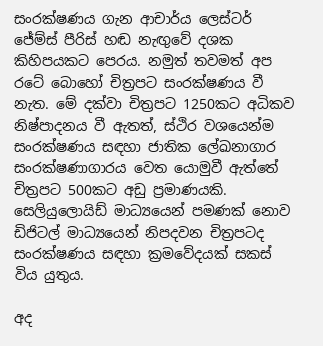සංරක්ෂණය ගැන ආචාර්ය ලෙස්ටර් ජේම්ස් පීරිස් හඬ නැඟුවේ දශක කිහිපයකට පෙරය. නමුත් තවමත් අප රටේ බොහෝ චිත්‍රපට සංරක්ෂණය වී නැත. මේ දක්වා චිත්‍රපට 1250කට අධිකව නිෂ්පාදනය වී ඇතත්, ස්ථිර වශයෙන්ම සංරක්ෂණය සඳහා ජාතික ලේඛනාගාර සංරක්ෂණාගාරය වෙත යොමුවී ඇත්තේ චිත්‍රපට 500කට අඩු ප්‍රමාණයකි. සෙලියුලොයිඩ් මාධ්‍යයෙන් පමණක් නොව ඩිජිටල් මාධ්‍යයෙන් නිපදවන චිත්‍රපටද සංරක්ෂණය සඳහා ක්‍රමවේදයක් සකස් විය යුතුය.

අද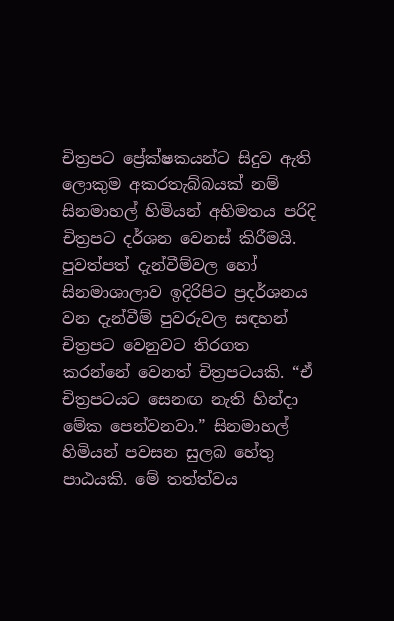චිත්‍රපට ප්‍රේක්ෂකයන්ට සිදුව ඇති ලොකුම අකරතැබ්බයක් නම් සිනමාහල් හිමියන් අභිමතය පරිදි චිත්‍රපට දර්ශන වෙනස් කිරීමයි. පුවත්පත් දැන්වීම්වල හෝ සිනමාශාලාව ඉදිරිපිට ප්‍රදර්ශනය වන දැන්වීම් පුවරුවල සඳහන් චිත්‍රපට වෙනුවට තිරගත කරන්නේ වෙනත් චිත්‍රපටයකි. “ඒ චිත්‍රපටයට සෙනඟ නැති හින්දා මේක පෙන්වනවා.” සිනමාහල් හිමියන් පවසන සුලබ හේතු පාඨයකි. මේ තත්ත්වය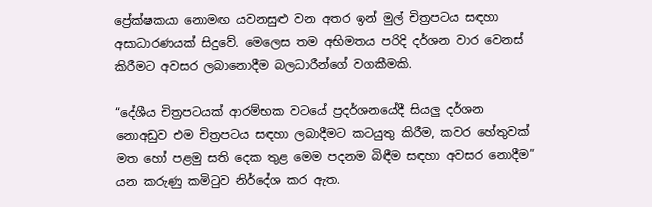ප්‍රේක්ෂකයා නොමඟ යවනසුළු වන අතර ඉන් මුල් චිත්‍රපටය සඳහා අසාධාරණයක් සිදුවේ. මෙලෙස තම අභිමතය පරිදි දර්ශන වාර වෙනස් කිරීමට අවසර ලබානොදීම බලධාරීන්ගේ වගකීමකි.

“දේශීය චිත්‍රපටයක් ආරම්භක වටයේ ප්‍රදර්ශනයේදී සියලු දර්ශන නොඅඩුව එම චිත්‍රපටය සඳහා ලබාදීමට කටයුතු කිරීම, කවර හේතුවක් මත හෝ පළමු සති දෙක තුළ මෙම පදනම බිඳීම සඳහා අවසර නොදීම” යන කරුණු කමිටුව නිර්දේශ කර ඇත.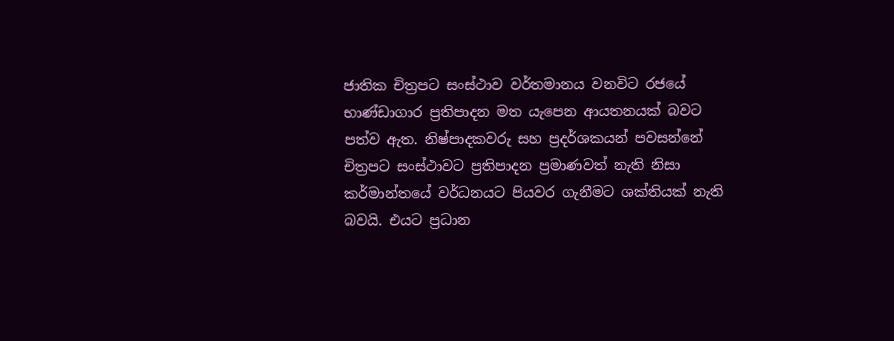ජාතික චිත්‍රපට සංස්ථාව වර්තමානය වනවිට රජයේ භාණ්ඩාගාර ප්‍රතිපාදන මත යැපෙන ආයතනයක් බවට පත්ව ඇත. නිෂ්පාදකවරු සහ ප්‍රදර්ශකයන් පවසන්නේ චිත්‍රපට සංස්ථාවට ප්‍රතිපාදන ප්‍රමාණවත් නැති නිසා කර්මාන්තයේ වර්ධනයට පියවර ගැනීමට ශක්තියක් නැති බවයි. එයට ප්‍රධාන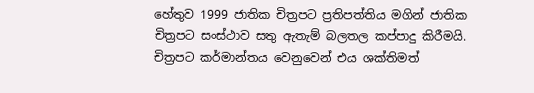හේතුව 1999 ජාතික චිත්‍රපට ප්‍රතිපත්තිය මගින් ජාතික චිත්‍රපට සංස්ථාව සතු ඇතැම් බලතල කප්පාදු කිරීමයි. චිත්‍රපට කර්මාන්තය වෙනුවෙන් එය ශක්තිමත්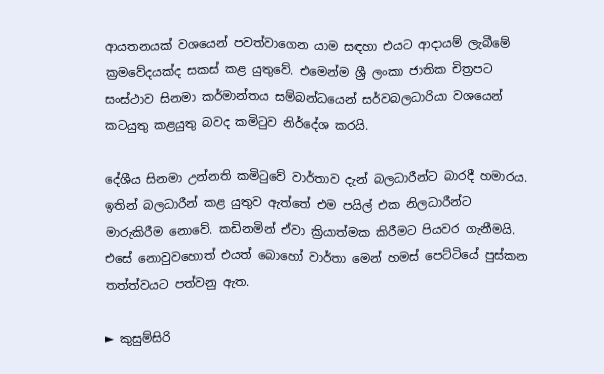ආයතනයක් වශයෙන් පවත්වාගෙන යාම සඳහා එයට ආදායම් ලැබීමේ ක්‍රමවේදයක්ද සකස් කළ යුතුවේ. එමෙන්ම ශ්‍රී ලංකා ජාතික චිත්‍රපට සංස්ථාව සිනමා කර්මාන්තය සම්බන්ධයෙන් සර්වබලධාරියා වශයෙන් කටයුතු කළයුතු බවද කමිටුව නිර්දේශ කරයි.

දේශීය සිනමා උන්නති කමිටුවේ වාර්තාව දැන් බලධාරීන්ට බාරදී හමාරය. ඉතින් බලධාරීන් කළ යුතුව ඇත්තේ එම පයිල් එක නිලධාරීන්ට මාරුකිරීම නොවේ. කඩිනමින් ඒවා ක්‍රියාත්මක කිරීමට පියවර ගැනීමයි. එසේ නොවුවහොත් එයත් බොහෝ වාර්තා මෙන් හමස් පෙට්ටියේ පුස්කන තත්ත්වයට පත්වනු ඇත.

► කුසුම්සිරි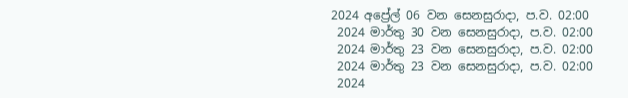2024 අප්‍රේල් 06 වන සෙනසුරාදා, ප.ව. 02:00
 2024 මාර්තු 30 වන සෙනසුරාදා, ප.ව. 02:00
 2024 මාර්තු 23 වන සෙනසුරාදා, ප.ව. 02:00
 2024 මාර්තු 23 වන සෙනසුරාදා, ප.ව. 02:00
 2024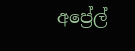අප්‍රේල්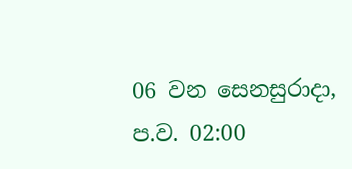06 වන සෙනසුරාදා, ප.ව. 02:00